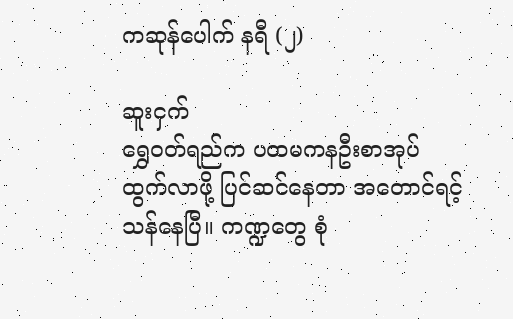ကဆုန်ပေါက် နရီ (၂)

ဆူးငှက်
ရွှေဝတ်ရည်က ပထမကနဦးစာအုပ် ထွက်လာဖို့ ပြင်ဆင်နေတာ အတောင်ရင့်သန်နေပြီ။ ကဏ္ဍတွေ စုံ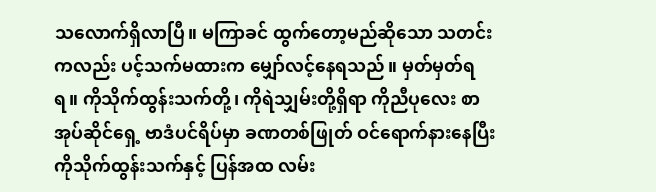သလောက်ရှိလာပြီ။ မကြာခင် ထွက်တော့မည်ဆိုသော သတင်းကလည်း ပင့်သက်မထားက မျှော်လင့်နေရသည်။ မှတ်မှတ်ရရ။ ကိုသိုက်ထွန်းသက်တို့၊ ကိုရဲသျှမ်းတို့ရှိရာ ကိုညီပုလေး စာအုပ်ဆိုင်ရှေ့ ဗာဒံပင်ရိပ်မှာ ခဏတစ်ဖြုတ် ဝင်ရောက်နားနေပြီး ကိုသိုက်ထွန်းသက်နှင့် ပြန်အထ လမ်း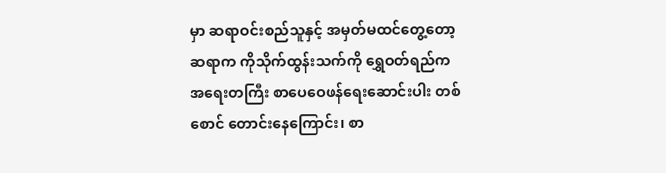မှာ ဆရာဝင်းစည်သူနှင့် အမှတ်မထင်တွေ့တော့ ဆရာက ကိုသိုက်ထွန်းသက်ကို ရွှေဝတ်ရည်က အရေးတကြီး စာပေဝေဖန်ရေးဆောင်းပါး တစ်စောင် တောင်းနေကြောင်း၊ စာ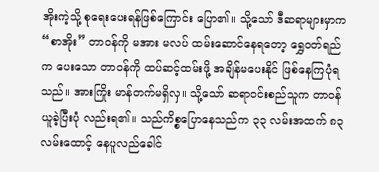အိုးကဲ့သို့ စုရေးပေးရန်ဖြစ်ကြောင်း ပြော၏။ သို့သော် ဒီဆရာများမှာက “စာအိုး” တာဝန်ကို မအား မလပ် ထမ်းဆောင်နေရတော့ ရွှေဝတ်ရည်က ပေးသော တာဝန်ကို ထပ်ဆင့်ထမ်းဖို့ အချိန်မပေးနိုင် ဖြစ်နေကြပုံရသည်။ အားကြိုး မာန်တက်မရှိလှ။ သို့သော် ဆရာဝင်းစည်သူက တာဝန်ယူခဲ့ပြီးပုံ လည်းရ၏။ သည်ကိစ္စပြောနေသည်က ၃၃ လမ်းအထက် ၈၃ လမ်းထောင့် နေပူလည်ခေါင်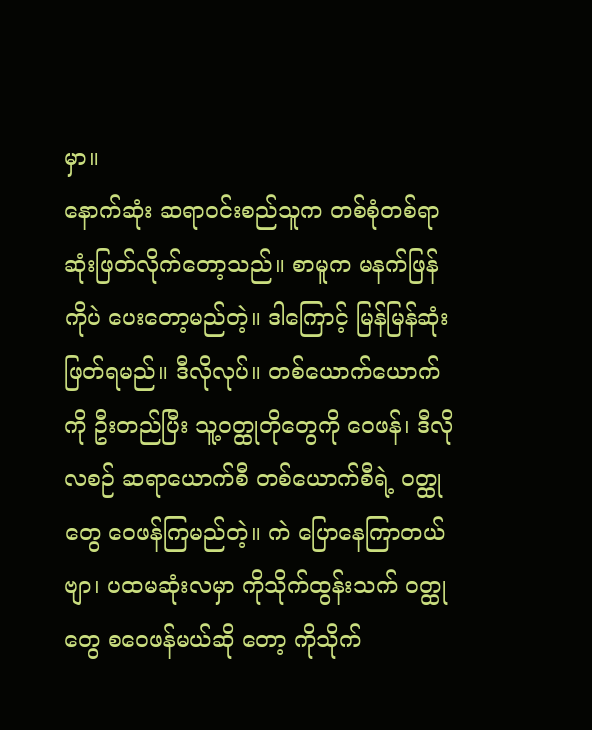မှာ။
နောက်ဆုံး ဆရာဝင်းစည်သူက တစ်စုံတစ်ရာ ဆုံးဖြတ်လိုက်တော့သည်။ စာမူက မနက်ဖြန်ကိုပဲ ပေးတော့မည်တဲ့။ ဒါကြောင့် မြန်မြန်ဆုံးဖြတ်ရမည်။ ဒီလိုလုပ်။ တစ်ယောက်ယောက်ကို ဦးတည်ပြီး သူ့ဝတ္ထုတိုတွေကို ဝေဖန်၊ ဒီလို လစဉ် ဆရာယောက်စီ တစ်ယောက်စီရဲ့ ဝတ္ထုတွေ ဝေဖန်ကြမည်တဲ့။ ကဲ ပြောနေကြာတယ်ဗျာ၊ ပထမဆုံးလမှာ ကိုသိုက်ထွန်းသက် ဝတ္ထုတွေ စဝေဖန်မယ်ဆို တော့ ကိုသိုက်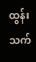ထွန်းသက်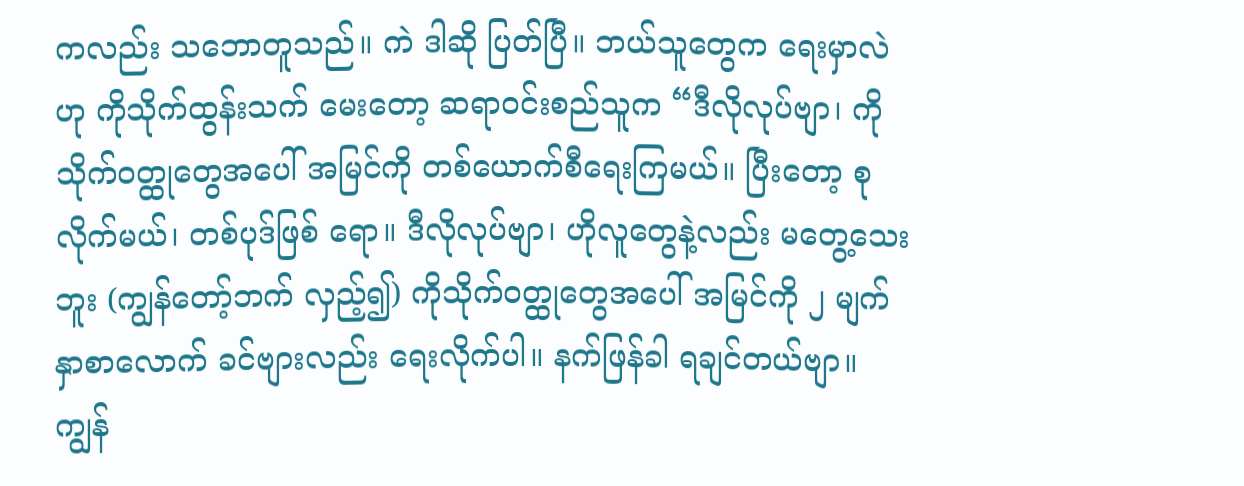ကလည်း သဘောတူသည်။ ကဲ ဒါဆို ပြတ်ပြီ။ ဘယ်သူတွေက ရေးမှာလဲဟု ကိုသိုက်ထွန်းသက် မေးတော့ ဆရာဝင်းစည်သူက “ဒီလိုလုပ်ဗျာ၊ ကိုသိုက်ဝတ္ထုတွေအပေါ် အမြင်ကို တစ်ယောက်စီရေးကြမယ်။ ပြီးတော့ စုလိုက်မယ်၊ တစ်ပုဒ်ဖြစ် ရော။ ဒီလိုလုပ်ဗျာ၊ ဟိုလူတွေနဲ့လည်း မတွေ့သေးဘူး (ကျွန်တော့်ဘက် လှည့်၍) ကိုသိုက်ဝတ္ထုတွေအပေါ် အမြင်ကို ၂ မျက်နှာစာလောက် ခင်ဗျားလည်း ရေးလိုက်ပါ။ နက်ဖြန်ခါ ရချင်တယ်ဗျာ။ ကျွန်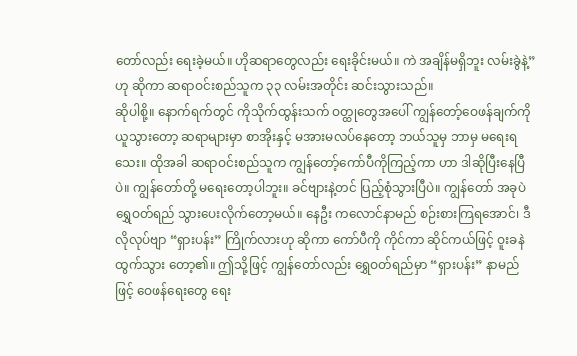တော်လည်း ရေးခဲ့မယ်။ ဟိုဆရာတွေလည်း ရေးခိုင်းမယ်။ ကဲ အချိန်မရှိဘူး လမ်းခွဲနဲ့” ဟု ဆိုကာ ဆရာဝင်းစည်သူက ၃၃ လမ်းအတိုင်း ဆင်းသွားသည်။
ဆိုပါစို့။ နောက်ရက်တွင် ကိုသိုက်ထွန်းသက် ဝတ္ထုတွေအပေါ် ကျွန်တော့်ဝေဖန်ချက်ကို ယူသွားတော့ ဆရာများမှာ စာအိုးနှင့် မအားမလပ်နေတော့ ဘယ်သူမှ ဘာမှ မရေးရသေး။ ထိုအခါ ဆရာဝင်းစည်သူက ကျွန်တော့်ကော်ပီကိုကြည့်ကာ ဟာ ဒါဆိုပြီးနေပြီပဲ။ ကျွန်တော်တို့ မရေးတော့ပါဘူး။ ခင်ဗျားနဲ့တင် ပြည့်စုံသွားပြီပဲ။ ကျွန်တော် အခုပဲ ရွှေဝတ်ရည် သွားပေးလိုက်တော့မယ်။ နေဦး ကလောင်နာမည် စဉ်းစားကြရအောင်၊ ဒီလိုလုပ်ဗျာ “ရှားပန်း” ကြိုက်လားဟု ဆိုကာ ကော်ပီကို ကိုင်ကာ ဆိုင်ကယ်ဖြင့် ဝူးခနဲ ထွက်သွား တော့၏။ ဤသို့ဖြင့် ကျွန်တော်လည်း ရွှေဝတ်ရည်မှာ “ရှားပန်း” နာမည်ဖြင့် ဝေဖန်ရေးတွေ ရေး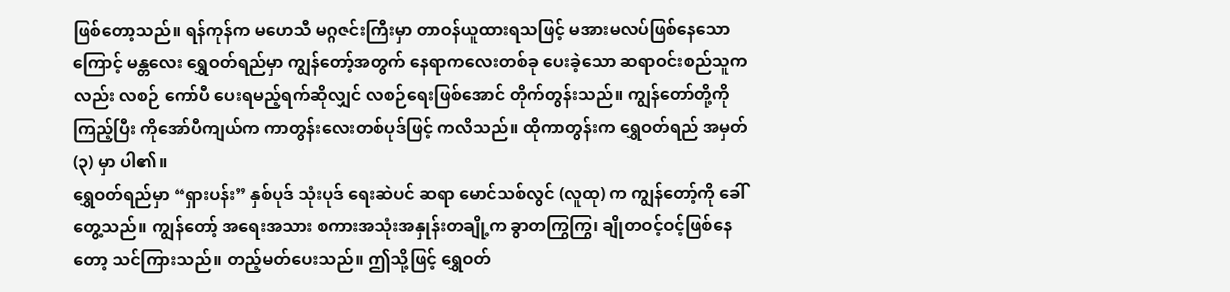ဖြစ်တော့သည်။ ရန်ကုန်က မဟေသီ မဂ္ဂဇင်းကြီးမှာ တာဝန်ယူထားရသဖြင့် မအားမလပ်ဖြစ်နေသောကြောင့် မန္တလေး ရွှေဝတ်ရည်မှာ ကျွန်တော့်အတွက် နေရာကလေးတစ်ခု ပေးခဲ့သော ဆရာဝင်းစည်သူကလည်း လစဉ် ကော်ပီ ပေးရမည့်ရက်ဆိုလျှင် လစဉ်ရေးဖြစ်အောင် တိုက်တွန်းသည်။ ကျွန်တော်တို့ကို ကြည့်ပြီး ကိုအော်ပီကျယ်က ကာတွန်းလေးတစ်ပုဒ်ဖြင့် ကလိသည်။ ထိုကာတွန်းက ရွှေဝတ်ရည် အမှတ် (၃) မှာ ပါ၏။
ရွှေဝတ်ရည်မှာ “ရှားပန်း” နှစ်ပုဒ် သုံးပုဒ် ရေးဆဲပင် ဆရာ မောင်သစ်လွင် (လူထု) က ကျွန်တော့်ကို ခေါ်တွေ့သည်။ ကျွန်တော့် အရေးအသား စကားအသုံးအနှုန်းတချို့က ခွာတကြွကြွ၊ ချိုတဝင့်ဝင့်ဖြစ်နေတော့ သင်ကြားသည်။ တည့်မတ်ပေးသည်။ ဤသို့ဖြင့် ရွှေဝတ်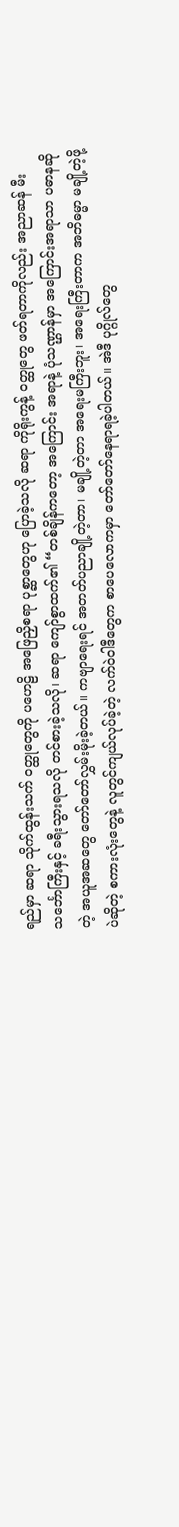ရည်မှာ ဆရာ သိုက်ထွန်းသက် ဝတ္ထုတွေကို ပဟေဠိ အဖြေညှိစရာ ပုစ္ဆာတွေဟု ပြောခဲ့သလို ဆရာ ကိုရိုးကွန့် ဝတ္ထုတွေ ဖတ်ရတာကိုလည်း အညာဆန် မီးသင်္ဘောကြီးနှင့် ခရီးသွားရသလို တင်စားခဲ့သလို၊ ဆရာ ကျော်စွာထက်၏ “တစ်ချိန်ကတော့ အကြောင်း အရာနဲ့ ပုံသဏ္ဌာန်မှာ အကြောင်းအရာသာ ပဓာနဆိုတဲ့ အယူအဆတွေ တော်တော်လွှမ်းမိုးခဲ့တယ်။ ကဗျာရေးရင် အတတ်ပညာချို့တဲ့တာ၊ မချို့တဲ့တာ အရေးမကြီးဘူး၊ အရေးကြီးတာက အဘိဓမ္မာ မချို့တဲ့ဖို့ပဲဆိုတဲ့ စကားလုံးတွေနဲ့ လူတွင်ကျယ်လုပ်ခဲ့တဲ့ လက်ဝဲဝါဒီတွေက စာပေလောကမှာ တော်တော်နေရာရခဲ့ပါတယ်။ အဲဒီ ပုဂ္ဂိုလ်တွေ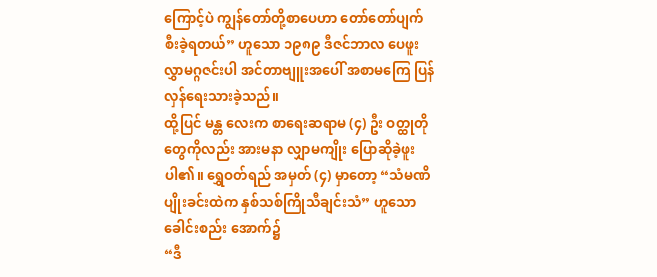ကြောင့်ပဲ ကျွန်တော်တို့စာပေဟာ တော်တော်ပျက်စီးခဲ့ရတယ်” ဟူသော ၁၉၈၉ ဒီဇင်ဘာလ ပေဖူးလွှာမဂ္ဂဇင်းပါ အင်တာဗျူးအပေါ် အစာမကြေ ပြန်လှန်ရေးသားခဲ့သည်။
ထို့ပြင် မန္တ လေးက စာရေးဆရာမ (၄) ဦး ဝတ္ထုတိုတွေကိုလည်း အားမနာ လျှာမကျိုး ပြောဆိုခဲ့ဖူးပါ၏။ ရွှေဝတ်ရည် အမှတ် (၄) မှာတော့ “သံမဏိပျိုးခင်းထဲက နှစ်သစ်ကြိုသီချင်းသံ” ဟူသော ခေါင်းစည်း အောက်၌
“ဒီ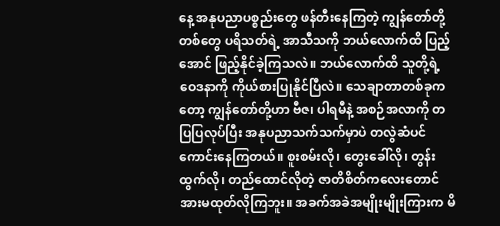နေ့ အနုပညာပစ္စည်းတွေ ဖန်တီးနေကြတဲ့ ကျွန်တော်တို့တစ်တွေ ပရိသတ်ရဲ့ အာသီသကို ဘယ်လောက်ထိ ပြည့်အောင် ဖြည့်နိုင်ခဲ့ကြသလဲ။ ဘယ်လောက်ထိ သူတို့ရဲ့ ဝေဒနာကို ကိုယ်စားပြုနိုင်ပြီလဲ။ သေချာတာတစ်ခုကတော့ ကျွန်တော်တို့ဟာ ဗီဇ၊ ပါရမီနဲ့ အစဉ်အလာကို တပြပြလုပ်ပြီး အနုပညာသက်သက်မှာပဲ တလွဲဆံပင်ကောင်းနေကြတယ်။ စူးစမ်းလို၊ တွေးခေါ်လို၊ တွန်းထွက်လို၊ တည်ထောင်လိုတဲ့ ဇာတိစိတ်ကလေးတောင် အားမထုတ်လိုကြဘူး။ အခက်အခဲအမျိုးမျိုးကြားက မိ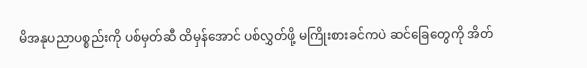မိအနုပညာပစ္စည်းကို ပစ်မှတ်ဆီ ထိမှန်အောင် ပစ်လွှတ်ဖို့ မကြိုးစားခင်ကပဲ ဆင်ခြေတွေကို အိတ်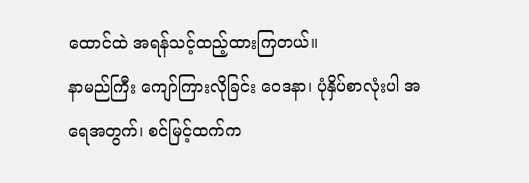ထောင်ထဲ အရန်သင့်ထည့်ထားကြတယ်။
နာမည်ကြီး ကျော်ကြားလိုခြင်း ဝေဒနာ၊ ပုံနှိပ်စာလုံးပါ အရေအတွက်၊ စင်မြင့်ထက်က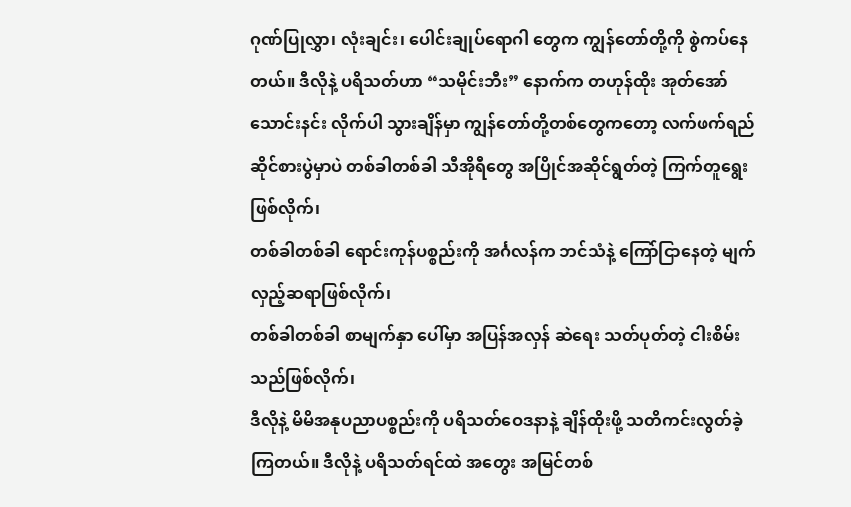ဂုဏ်ပြုလွှာ၊ လုံးချင်း၊ ပေါင်းချုပ်ရောဂါ တွေက ကျွန်တော်တို့ကို စွဲကပ်နေတယ်။ ဒီလိုနဲ့ ပရိသတ်ဟာ “သမိုင်းဘီး” နောက်က တဟုန်ထိုး အုတ်အော် သောင်းနင်း လိုက်ပါ သွားချိန်မှာ ကျွန်တော်တို့တစ်တွေကတော့ လက်ဖက်ရည်ဆိုင်စားပွဲမှာပဲ တစ်ခါတစ်ခါ သီအိုရီတွေ အပြိုင်အဆိုင်ရွတ်တဲ့ ကြက်တူရွေး ဖြစ်လိုက်၊
တစ်ခါတစ်ခါ ရောင်းကုန်ပစ္စည်းကို အင်္ဂလန်က ဘင်သံနဲ့ ကြော်ငြာနေတဲ့ မျက်လှည့်ဆရာဖြစ်လိုက်၊
တစ်ခါတစ်ခါ စာမျက်နှာ ပေါ်မှာ အပြန်အလှန် ဆဲရေး သတ်ပုတ်တဲ့ ငါးစိမ်းသည်ဖြစ်လိုက်၊
ဒီလိုနဲ့ မိမိအနုပညာပစ္စည်းကို ပရိသတ်ဝေဒနာနဲ့ ချိန်ထိုးဖို့ သတိကင်းလွတ်ခဲ့ကြတယ်။ ဒီလိုနဲ့ ပရိသတ်ရင်ထဲ အတွေး အမြင်တစ်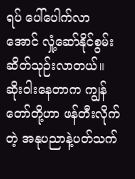ရပ် ပေါ်ပေါက်လာအောင် လှုံ့ဆော်နိုင်စွမ်း ဆိတ်သုဉ်းလာတယ်။ ဆိုးဝါးနေတာက ကျွန်တော်တို့ဟာ ဖန်တီးလိုက်တဲ့ အနုပညာနဲ့ပတ်သက်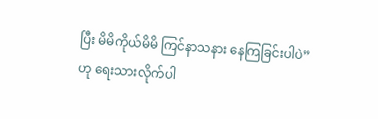ပြီး မိမိကိုယ်မိမိ ကြင်နာသနား နေကြခြင်းပါပဲ”
ဟု ရေးသားလိုက်ပါ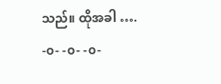သည်။ ထိုအခါ ….
-၀- -၀- -၀-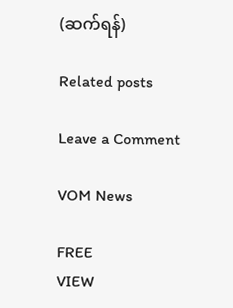(ဆက်ရန်)

Related posts

Leave a Comment

VOM News

FREE
VIEW